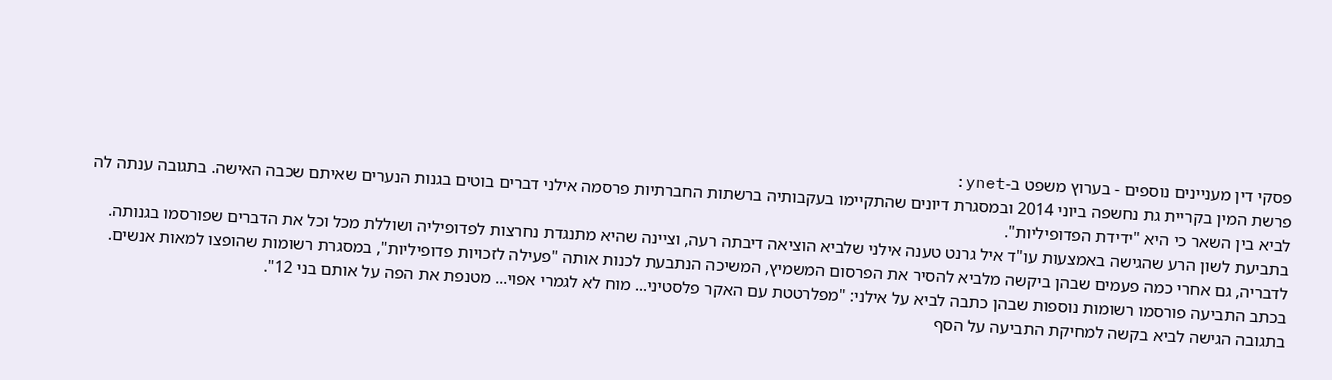פסקי דין מעניינים נוספים - בערוץ משפט ב-ynet:
פרשת המין בקריית גת נחשפה ביוני 2014 ובמסגרת דיונים שהתקיימו בעקבותיה ברשתות החברתיות פרסמה אילני דברים בוטים בגנות הנערים שאיתם שכבה האישה. בתגובה ענתה לה לביא בין השאר כי היא "ידידת הפדופיליות".
בתביעת לשון הרע שהגישה באמצעות עו"ד איל גרנט טענה אילני שלביא הוציאה דיבתה רעה, וציינה שהיא מתנגדת נחרצות לפדופיליה ושוללת מכל וכל את הדברים שפורסמו בגנותה. לדבריה, גם אחרי כמה פעמים שבהן ביקשה מלביא להסיר את הפרסום המשמיץ, המשיכה הנתבעת לכנות אותה "פעילה לזכויות פדופיליות", במסגרת רשומות שהופצו למאות אנשים.
בכתב התביעה פורסמו רשומות נוספות שבהן כתבה לביא על אילני: "מפלרטטת עם האקר פלסטיני... מוח לא לגמרי אפוי... מטנפת את הפה על אותם בני 12".
בתגובה הגישה לביא בקשה למחיקת התביעה על הסף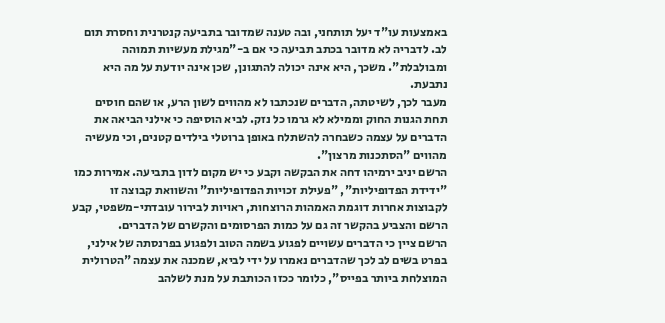באמצעות עו"ד יעל תותחני, ובה טענה שמדובר בתביעה קנטרנית וחסרת תום לב. לדבריה לא מדובר בכתב תביעה כי אם ב-"מגילת מעשיות תמוהה ומבולבלת". משכך, היא אינה יכולה להתגונן, שכן אינה יודעת על מה היא נתבעת.
מעבר לכך, לשיטתה, הדברים שנכתבו לא מהווים לשון הרע, או שהם חוסים תחת הגנות החוק וממילא לא גרמו כל נזק. לביא הוסיפה כי אילני הביאה את הדברים על עצמה כשבחרה להשתלח באופן ברוטלי בילדים קטנים, וכי מעשיה מהווים "הסתכנות מרצון".
הרשם יניב ירמיהו דחה את הבקשה וקבע כי יש מקום לדון בתביעה. אמירות כמו "ידידת הפדופיליות", "פעילת זכויות הפדופיליות" והשוואת קבוצה זו לקבוצות אחרות דוגמת האמהות הרוצחות, ראויות לבירור עובדתי-משפטי, קבע הרשם והצביע בהקשר זה גם על כמות הפרסומים והקשרם של הדברים.
הרשם ציין כי הדברים עשויים לפגוע בשמה הטוב ולפגוע בפרנסתה של אילני, בפרט בשים לב לכך שהדברים נאמרו על ידי לביא, שמכנה את עצמה "הטרולית המוצלחת ביותר בפייס", כלומר ככזו הכותבת על מנת לשלהב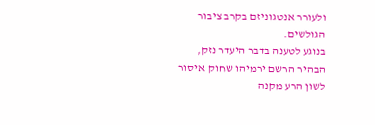ולעורר אנטגוניזם בקרב ציבור הגולשים.
בנוגע לטענה בדבר היעדר נזק, הבהיר הרשם ירמיהו שחוק איסור לשון הרע מקנה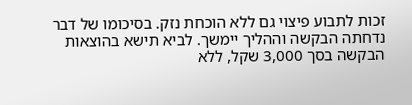זכות לתבוע פיצוי גם ללא הוכחת נזק. בסיכומו של דבר נדחתה הבקשה וההליך יימשך. לביא תישא בהוצאות הבקשה בסך 3,000 שקל, ללא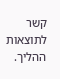קשר לתוצאות ההליך.